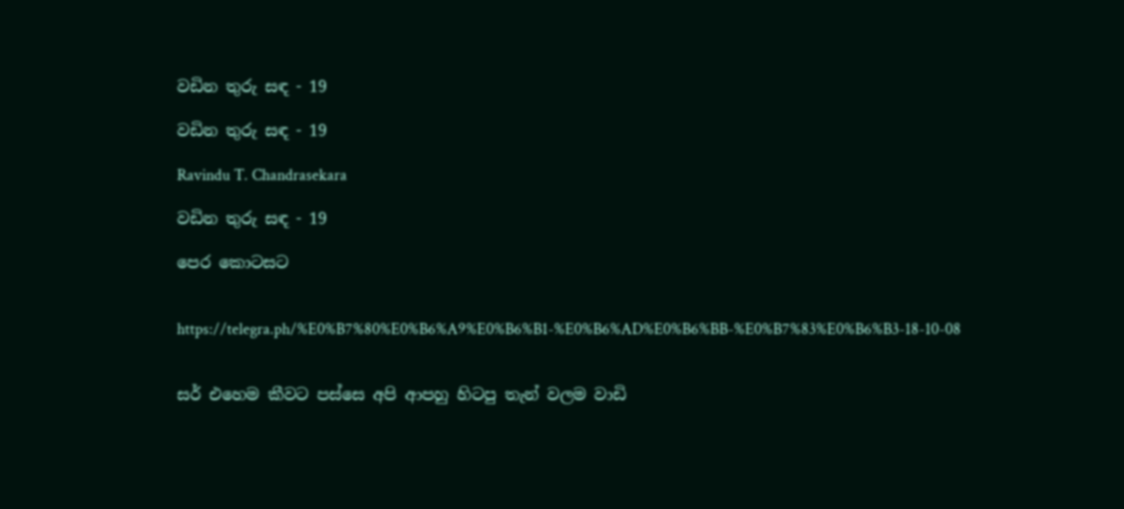වඩින තුරු සඳ - 19

වඩින තුරු සඳ - 19

Ravindu T. Chandrasekara

වඩින තුරු සඳ - 19

පෙර කොටසට


https://telegra.ph/%E0%B7%80%E0%B6%A9%E0%B6%B1-%E0%B6%AD%E0%B6%BB-%E0%B7%83%E0%B6%B3-18-10-08


සර් එහෙම කීවට පස්සෙ අපි ආපහු හිටපු තැන් වලම වාඩි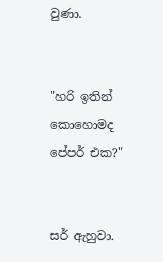වුණා.


"හරි ඉතින් කොහොමද පේපර් එක?"


සර් ඇහුවා.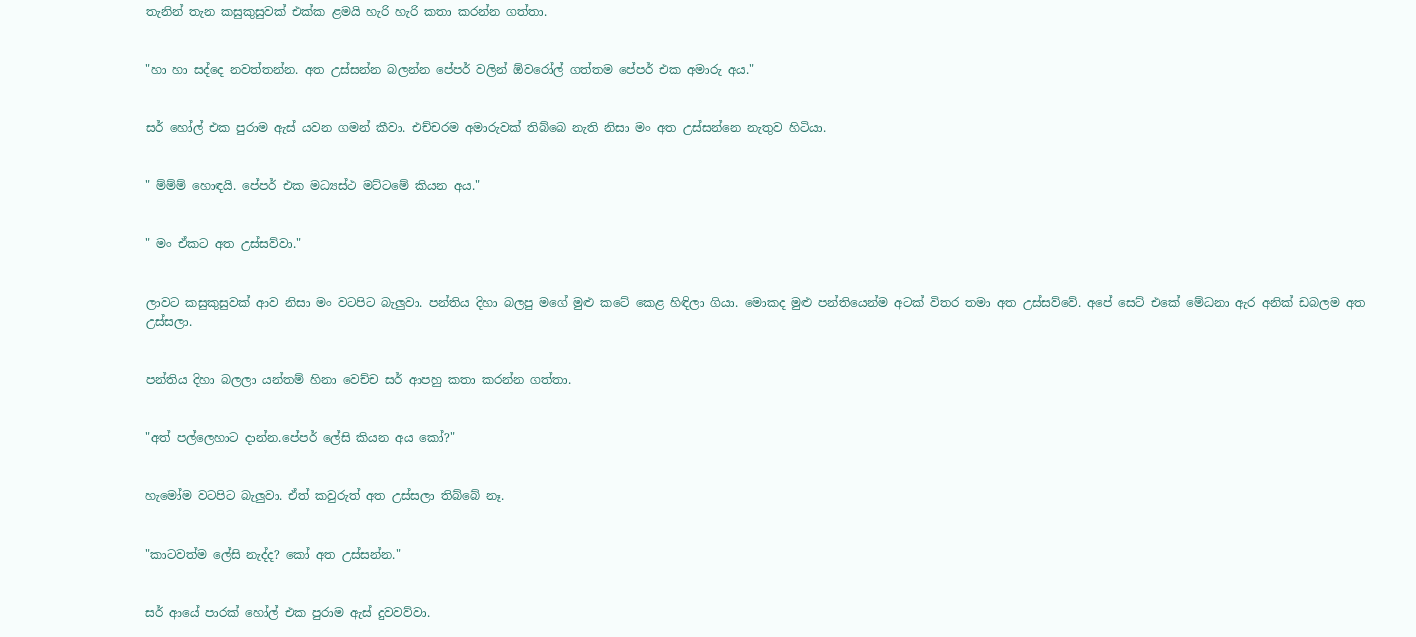තැනින් තැන කසුකුසුවක් එක්ක ළමයි හැරි හැරි කතා කරන්න ගත්තා.


"හා හා සද්දෙ නවත්තන්න. අත උස්සන්න බලන්න පේපර් වලින් ඕවරෝල් ගත්තම පේපර් එක අමාරු අය."


සර් හෝල් එක පුරාම ඇස් යවන ගමන් කීවා. එච්චරම අමාරුවක් තිබ්බෙ නැති නිසා මං අත උස්සන්නෙ නැතුව හිටියා.


" ම්ම්ම් හොඳයි. පේපර් එක මධ්‍යස්ථ මට්ටමේ කියන අය."


" මං ඒකට අත උස්සව්වා."


ලාවට කසුකුසුවක් ආව නිසා මං වටපිට බැලුවා. පන්තිය දිහා බලපු මගේ මුළු කටේ කෙළ හිඳිලා ගියා. මොකද මුළු පන්තියෙන්ම අටක් විතර තමා අත උස්සව්වේ. අපේ සෙට් එකේ මේධනා ඇර අනික් ඩබලම අත උස්සලා.


පන්තිය දිහා බලලා යන්තම් හිනා වෙච්ච සර් ආපහු කතා කරන්න ගත්තා.


"අත් පල්ලෙහාට දාන්න.පේපර් ලේසි කියන අය කෝ?"


හැමෝම වටපිට බැලුවා. ඒත් කවුරුත් අත උස්සලා තිබ්බේ නෑ.


"කාටවත්ම ලේසි නැද්ද? කෝ අත උස්සන්න."


සර් ආයේ පාරක් හෝල් එක පුරාම ඇස් දුවවව්වා.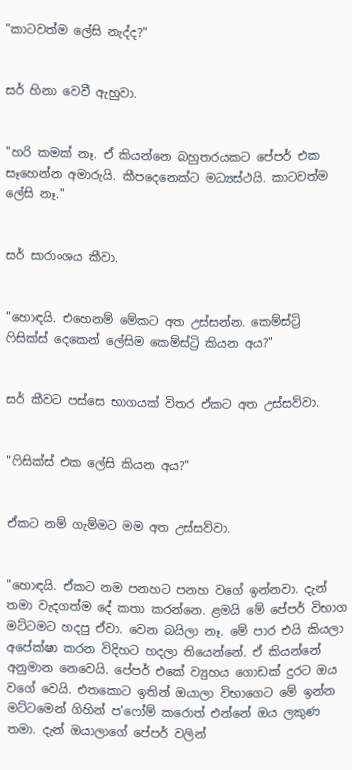"කාටවත්ම ලේසි නැද්ද?"


සර් හිනා වෙවී ඇහුවා.


"හරි කමක් නෑ. ඒ කියන්නෙ බහුතරයකට පේපර් එක සෑහෙන්න අමාරුයි. කීපදෙනෙක්ට මධ්‍යස්ථයි. කාටවත්ම ලේසි නෑ."


සර් සාරාංශය කීවා.


"හොඳයි. එහෙනම් මේකට අත උස්සන්න. කෙම්ස්ට්‍රි ෆිසික්ස් දෙකෙන් ලේසිම කෙම්ස්ට්‍රි කියන අය?"


සර් කීවට පස්සෙ භාගයක් විතර ඒකට අත උස්සව්වා.


"ෆිසික්ස් එක ලේසි කියන අය?"


ඒකට නම් ගැම්මට මම අත උස්සව්වා.


"හොඳයි. ඒකට නම පනහට පනහ වගේ ඉන්නවා. දැන් තමා වැදගත්ම දේ කතා කරන්නෙ. ළමයි මේ පේපර් විභාග මට්ටමට හදපු ඒවා. වෙන බයිලා නෑ. මේ පාර එයි කියලා අපේක්ෂා කරන විදිහට හදලා තියෙන්නේ. ඒ කියන්නේ අනුමාන නෙවෙයි. පේපර් එකේ ව්‍යුහය ගොඩක් දුරට ඔය වගේ වෙයි. එතකොට ඉතින් ඔයාලා විභාගෙට මේ ඉන්න මට්ටමෙන් ගිහින් ප'ෆෝම් කරොත් එන්නේ ඔය ලකුණ තමා. දැන් ඔයාලාගේ පේපර් වලින්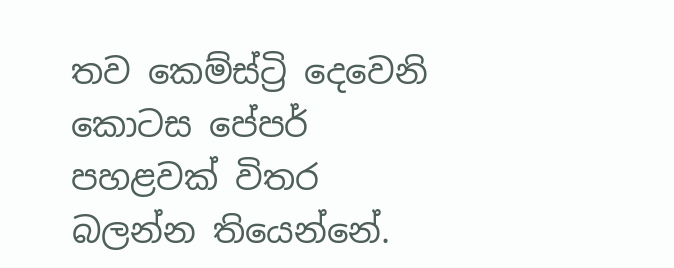තව කෙම්ස්ට්‍රි දෙවෙනි කොටස පේපර් පහළවක් විතර බලන්න තියෙන්නේ.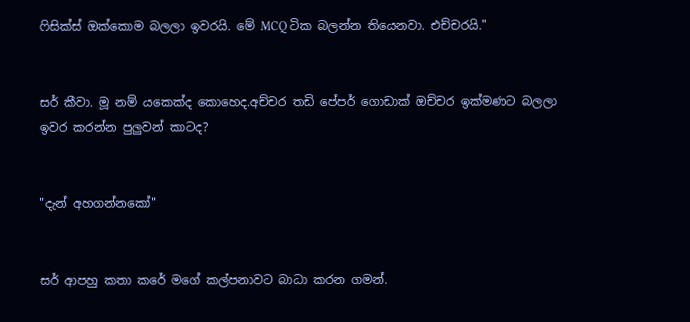ෆිසික්ස් ඔක්කොම බලලා ඉවරයි. මේ MCQ ටික බලන්න තියෙනවා. එච්චරයි."


සර් කීවා. මූ නම් යකෙක්ද කොහෙද.අච්චර තඩි පේපර් ගොඩාක් ඔච්චර ඉක්මණට බලලා ඉවර කරන්න පුලුවන් කාටද?


"දැන් අහගන්නකෝ"


සර් ආපහු කතා කරේ මගේ කල්පනාවට බාධා කරන ගමන්.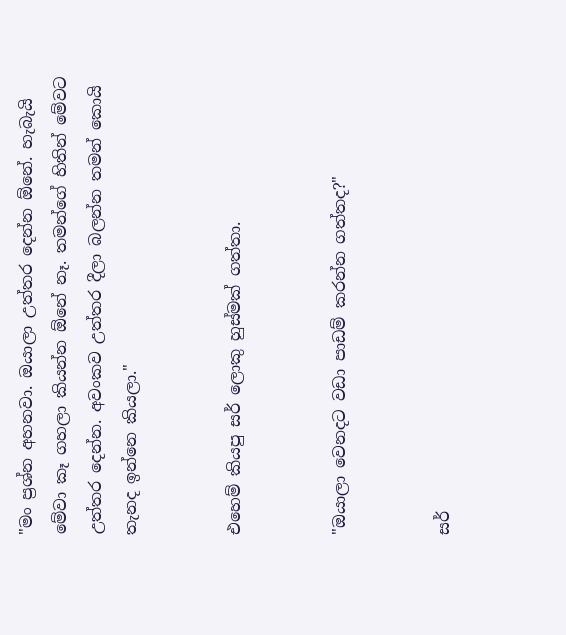"මං ප්‍රශ්න අහනවා. ඔයාලා උත්තර දෙන්න ඕනේ. හැබැයි මේවා කෑ ගහලා කියන්න ඕනේ නෑ. තමන්ගේ හිතින් මේවට උත්තර දෙන්න. අවංකව උත්තර දීලා බලන්න තමන් කොයි තැනද ඉන්නෙ කියලා."


එහෙම් කියපු සර් ලොකු හුස්මක් ගත්තා.


"ඔයාලා වෙනදට වඩා පාඩම් කරන්න ගත්තද?"


සර්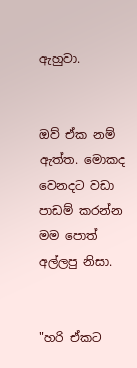ඇහුවා.


ඔව් ඒක නම් ඇත්ත. මොකද වෙනදට වඩා පාඩම් කරන්න මම පොත් අල්ලපු නිසා.


"හරි ඒකට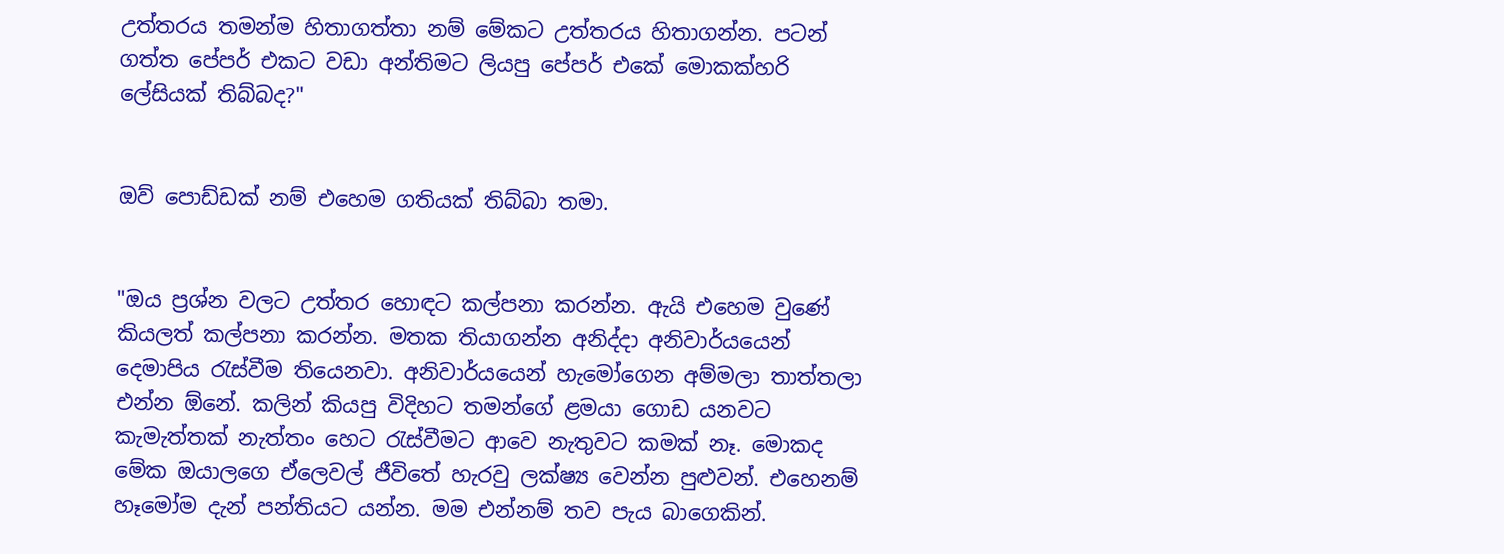උත්තරය තමන්ම හිතාගත්තා නම් මේකට උත්තරය හිතාගන්න. පටන් ගත්ත පේපර් එකට වඩා අන්තිමට ලියපු පේපර් එකේ මොකක්හරි ලේසියක් තිබ්බද?"


ඔව් පොඩ්ඩක් නම් එහෙම ගතියක් තිබ්බා තමා.


"ඔය ප්‍රශ්න වලට උත්තර හොඳට කල්පනා කරන්න. ඇයි එහෙම වුණේ කියලත් කල්පනා කරන්න. මතක තියාගන්න අනිද්දා අනිවාර්යයෙන් දෙමාපිය රැස්වීම තියෙනවා. අනිවාර්යයෙන් හැමෝගෙන අම්මලා තාත්තලා එන්න ඕනේ. කලින් කියපු විදිහට තමන්ගේ ළමයා ගොඩ යනවට කැමැත්තක් නැත්තං හෙට රැස්වීමට ආවෙ නැතුවට කමක් නෑ. මොකද මේක ඔයාලගෙ ඒලෙවල් ජීවිතේ හැරවු ලක්ෂ්‍ය වෙන්න පුළුවන්. එහෙනම් හෑමෝම දැන් පන්තියට යන්න. මම එන්නම් තව පැය බාගෙකින්.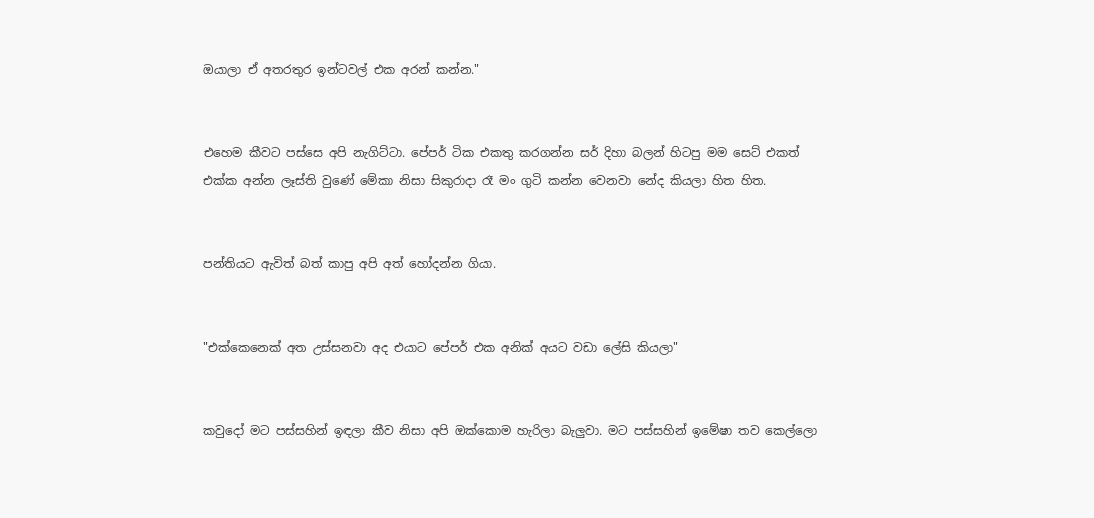ඔයාලා ඒ අතරතුර ඉන්ටවල් එක අරන් කන්න."


එහෙම කීවට පස්සෙ අපි නැගිට්ටා. පේපර් ටික එකතු කරගන්න සර් දිහා බලන් හිටපු මම සෙට් එකත් එක්ක අන්න ලෑස්ති වුණේ මේකා නිසා සිකුරාදා රෑ මං ගුටි කන්න වෙනවා නේද කියලා හිත හිත.


පන්තියට ඇවිත් බත් කාපු අපි අත් හෝදන්න ගියා.


"එක්කෙනෙක් අත උස්සනවා අද එයාට පේපර් එක අනික් අයට වඩා ලේසි කියලා"


කවුදෝ මට පස්සහින් ඉඳලා කීව නිසා අපි ඔක්කොම හැරිලා බැලුවා. මට පස්සහින් ඉමේෂා තව කෙල්ලො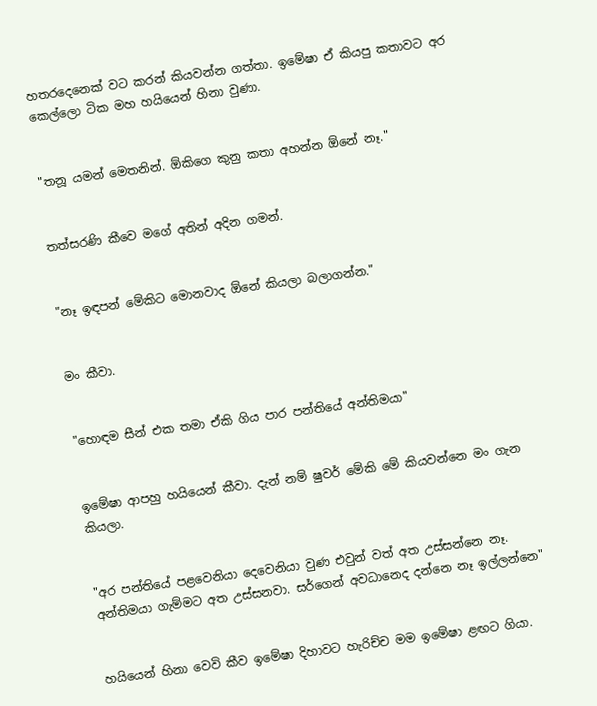හතරදෙනෙක් වට කරන් කියවන්න ගත්තා. ඉමේෂා ඒ කියපු කතාවට අර කෙල්ලො ටික මහ හයියෙන් හිනා වුණා.


"තනූ යමන් මෙතනින්. ඕකිගෙ කුනු කතා අහන්න ඕනේ නෑ."


තත්සරණි කීවෙ මගේ අතින් අදින ගමන්.


"නෑ ඉඳපන් මේකිට මොනවාද ඕනේ කියලා බලාගන්න."


මං කීවා.


"හොඳම සීන් එක තමා ඒකි ගිය පාර පන්තියේ අන්තිමයා"


ඉමේෂා ආපහු හයියෙන් කීවා. දැන් නම් ෂුවර් මේකි මේ කියවන්නෙ මං ගැන කියලා.


"අර පන්තියේ පළවෙනියා දෙවෙනියා වුණ එවුන් වත් අත උස්සන්නෙ නෑ. අන්තිමයා ගැම්මට අත උස්සනවා. සර්ගෙන් අවධානෙද දන්නෙ නෑ ඉල්ලන්නෙ"


හයියෙන් හිනා වෙවි කීව ඉමේෂා දිහාවට හැරිච්ච මම ඉමේෂා ළඟට ගියා.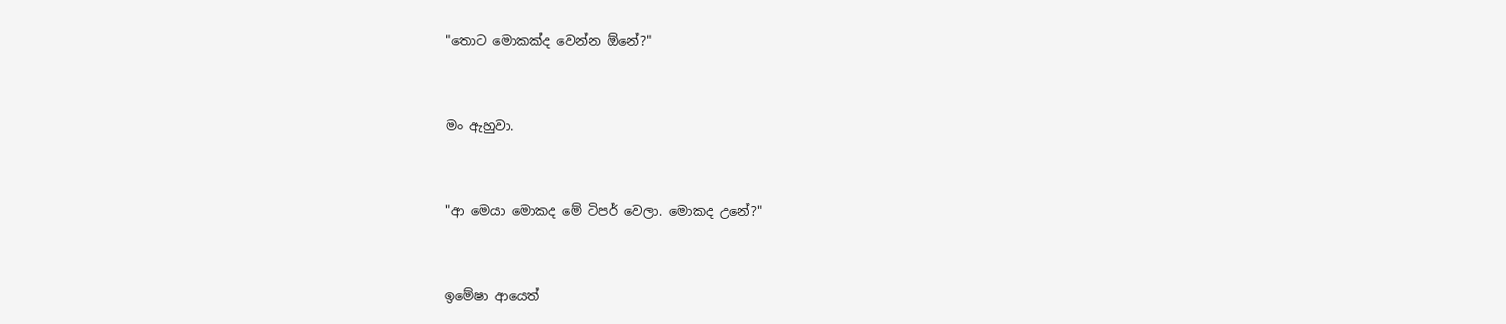"තොට මොකක්ද වෙන්න ඕනේ?"


මං ඇහුවා.


"ආ මෙයා මොකද මේ ටිපර් වෙලා. මොකද උනේ?"


ඉමේෂා ආයෙත්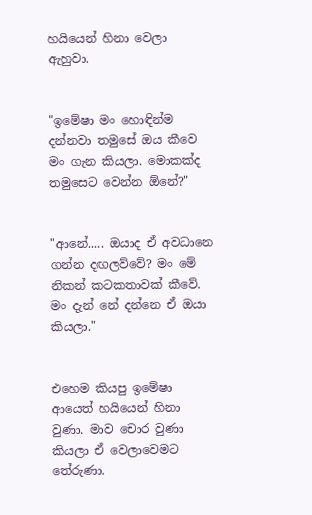හයියෙන් හිනා වෙලා ඇහුවා.


"ඉමේෂා මං හොඳින්ම දන්නවා තමුසේ ඔය කීවෙ මං ගැන කියලා. මොකක්ද තමුසෙට වෙන්න ඕනේ?"


"ආනේ..... ඔයාද ඒ අවධානෙ ගන්න දඟලව්වේ? මං මේ නිකන් කටකතාවක් කීවේ. මං දැන් නේ දන්නෙ ඒ ඔයා කියලා."


එහෙම කියපු ඉමේෂා ආයෙත් හයියෙන් හිනා වුණා. මාව චොර වුණා කියලා ඒ වෙලාවෙමට තේරුණා.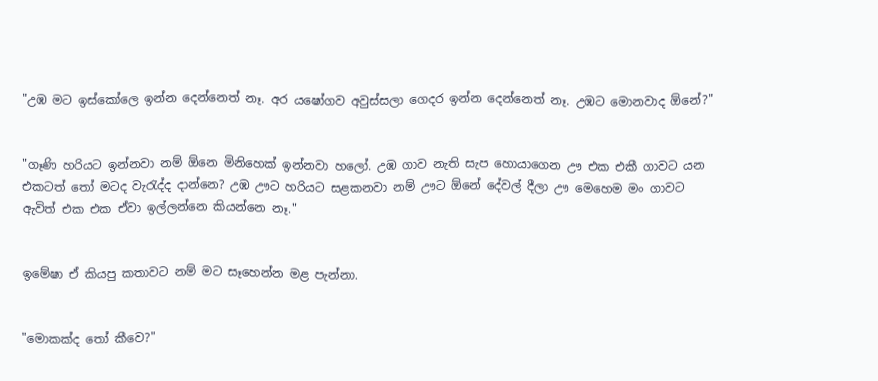"උඹ මට ඉස්කෝලෙ ඉන්න දෙන්නෙත් නෑ. අර යෂෝගව අවුස්සලා ගෙදර ඉන්න දෙන්නෙත් නෑ. උඹට මොනවාද ඕනේ?"


"ගෑණි හරියට ඉන්නවා නම් ඕනෙ මිනිහෙක් ඉන්නවා හලෝ. උඹ ගාව නැති සැප හොයාගෙන ඌ එක එකී ගාවට යන එකටත් තෝ මටද වැරැද්ද දාන්නෙ? උඹ ඌට හරියට සළකනවා නම් ඌට ඕනේ දේවල් දීලා ඌ මෙහෙම මං ගාවට ඇවිත් එක එක ඒවා ඉල්ලන්නෙ කියන්නෙ නෑ."


ඉමේෂා ඒ කියපු කතාවට නම් මට සෑහෙන්න මළ පැන්නා.


"මොකක්ද තෝ කීවෙ?"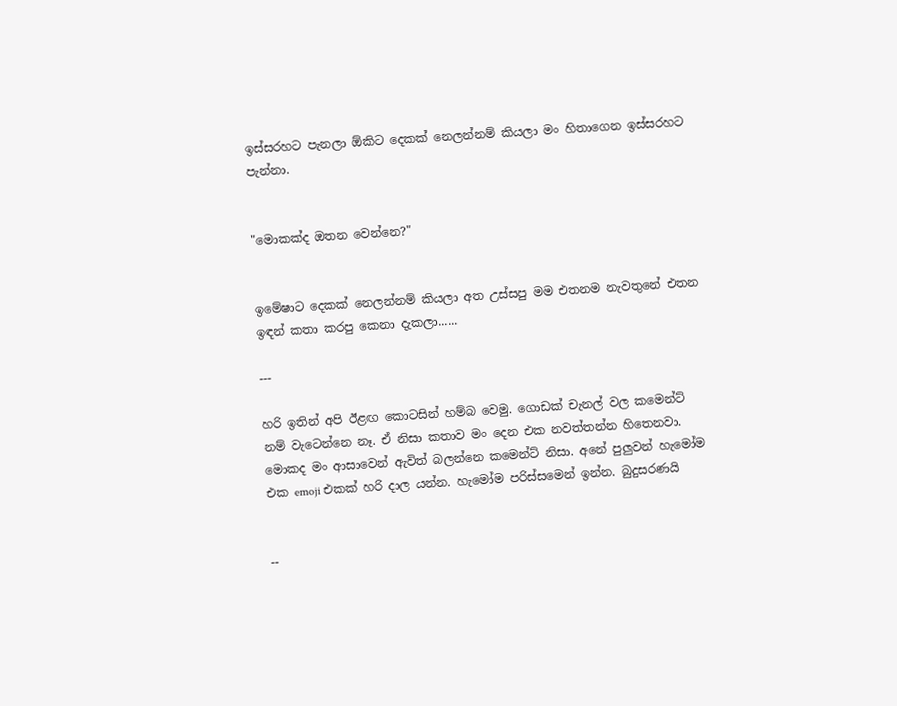ඉස්සරහට පැනලා ඕකිට දෙකක් නෙලන්නම් කියලා මං හිතාගෙන ඉස්සරහට පැන්නා.


"මොකක්ද ඔතන වෙන්නෙ?"


ඉමේෂාට දෙකක් නෙලන්නම් කියලා අත උස්සපු මම එතනම නැවතුනේ එතන ඉඳන් කතා කරපු කෙනා දැකලා......

---

හරි ඉතින් අපි ඊළඟ කොටසින් හම්බ වෙමු. ගොඩක් චැනල් වල කමෙන්ට් නම් වැටෙන්නෙ නෑ. ඒ නිසා කතාව මං දෙන එක නවත්තන්න හිතෙනවා. මොකද මං ආසාවෙන් ඇවිත් බලන්නෙ කමෙන්ට් නිසා. අනේ පුලුවන් හැමෝම එක emoji එකක් හරි දාල යන්න. හැමෝම පරිස්සමෙන් ඉන්න. බුදුසරණයි


--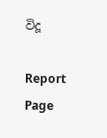විදූ

Report Page